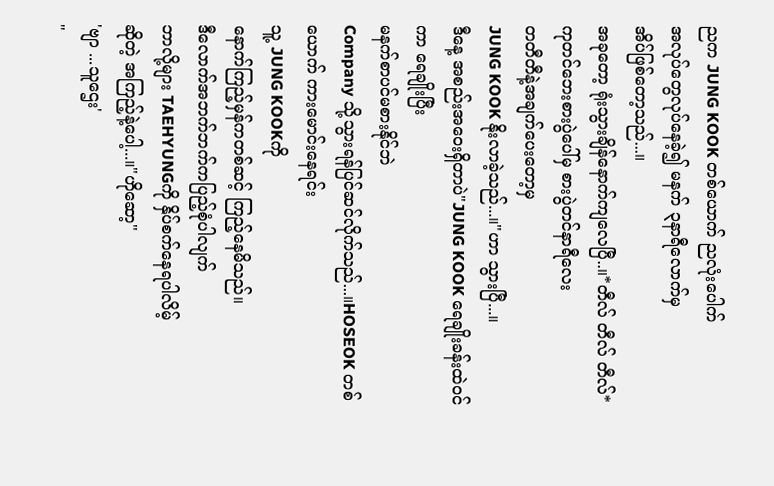ညက JUNG KOOK တစ်ယောက် ညလုံးပေါက်
အလုပ်တွေလုပ်နေခဲ့၍ မနက် ၃နာရီလောက်မှ
အိပ်ဖြစ်တော့သည်...။
အခုတော့ ရုံးသွားချိန်နောက်ကျလေပြီ..။*တီလ် တီလ် တီလ်*
ကုတင်ဘေးစားပွဲပေါ်မှ စားပွဲတင်နာရီလေး
တတီတီနဲ့အချက်ပေးတော့မှ
JUNG KOOK နိုးလာခဲ့သည်...။"ဟာ သွားပြီ...။
ဒီနေ့ အစည်းအဝေးရှိတာပဲ"JUNG KOOK ရေချိုးခန်းထဲဝင်ကာ ရေချိုးပြီး
မနက်စာပင်မစားနိုင်ဘဲ
Company သို့သွားရန်ပြင်ဆင်လိုက်သည်...။HOSEOK တစ်ယောက် ကားမောင်းနေရင်း
သူ့ JUNG KOOKကို
နောက်ကြည့်မှန်ကတစ်ဆင့် ကြည့်နေမိသည်။
ဒီလောက်အဘက်ဘက်ကပြည့်စုံပါလျက်
ဘာလို့များ TAEHYUNGကို နှိပ်စက်နေရပါလိမ့်
ဆိုတဲ့ အကြည့်နဲ့ပေါ့...။"ဟိုဆော့"
'ဗျာ ...သူဌေး'
"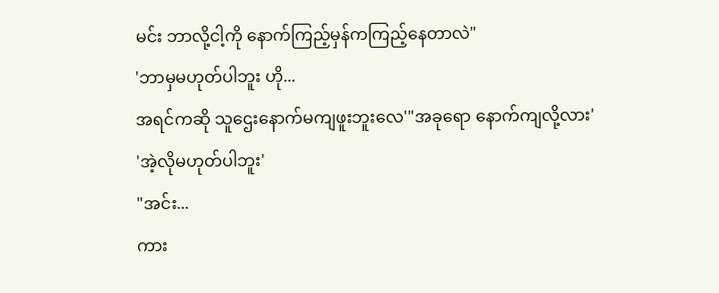မင်း ဘာလို့ငါ့ကို နောက်ကြည့်မှန်ကကြည့်နေတာလဲ"
'ဘာမှမဟုတ်ပါဘူး ဟို...
အရင်ကဆို သူဌေးနောက်မကျဖူးဘူးလေ'"အခုရော နောက်ကျလို့လား'
'အဲ့လိုမဟုတ်ပါဘူး'
"အင်း...
ကား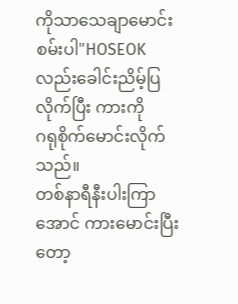ကိုသာသေချာမောင်းစမ်းပါ"HOSEOK လည်းခေါင်းညိမ့်ပြလိုက်ပြီး ကားကို
ဂရုစိုက်မောင်းလိုက်သည်။
တစ်နာရီနီးပါးကြာအောင် ကားမောင်းပြီးတော့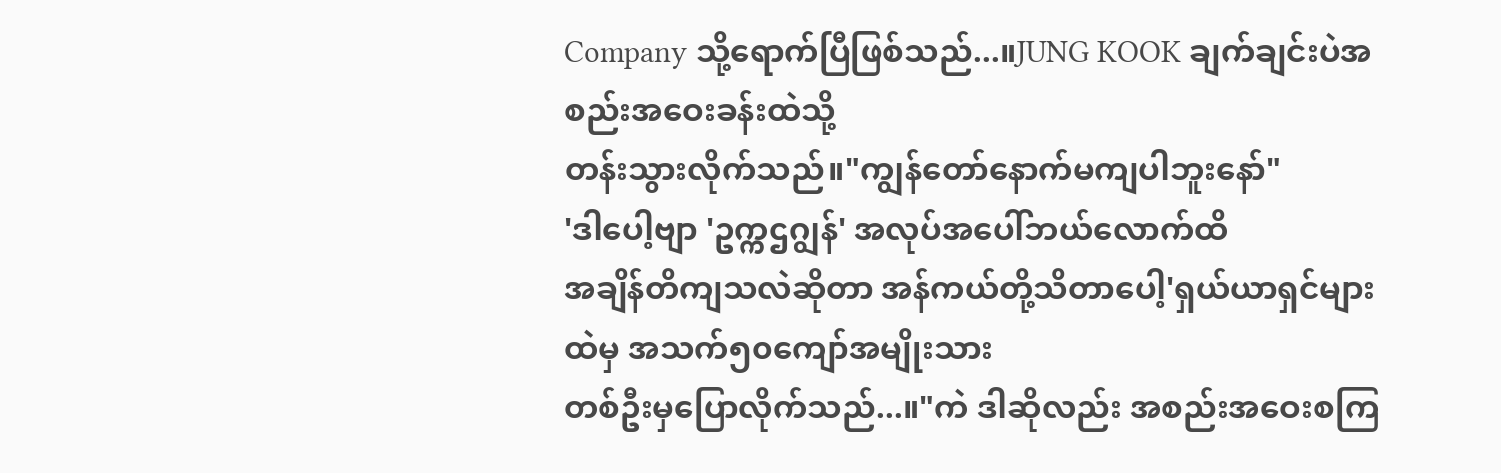Company သို့ရောက်ပြီဖြစ်သည်...။JUNG KOOK ချက်ချင်းပဲအစည်းအဝေးခန်းထဲသို့
တန်းသွားလိုက်သည်။"ကျွန်တော်နောက်မကျပါဘူးနော်"
'ဒါပေါ့ဗျာ 'ဥက္ကဌဂျွန်' အလုပ်အပေါ်ဘယ်လောက်ထိ
အချိန်တိကျသလဲဆိုတာ အန်ကယ်တို့သိတာပေါ့'ရှယ်ယာရှင်များထဲမှ အသက်၅၀ကျော်အမျိုးသား
တစ်ဦးမှပြောလိုက်သည်...။"ကဲ ဒါဆိုလည်း အစည်းအဝေးစကြ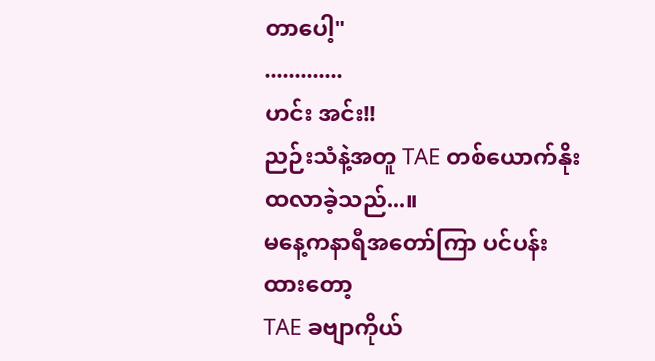တာပေါ့"
.............
ဟင်း အင်း!!
ညဉ်းသံနဲ့အတူ TAE တစ်ယောက်နိုးထလာခဲ့သည်...။
မနေ့ကနာရီအတော်ကြာ ပင်ပန်းထားတော့
TAE ခဗျာကိုယ်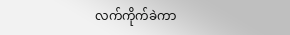လက်ကိုက်ခဲကာ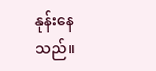နုန်းနေသည်။